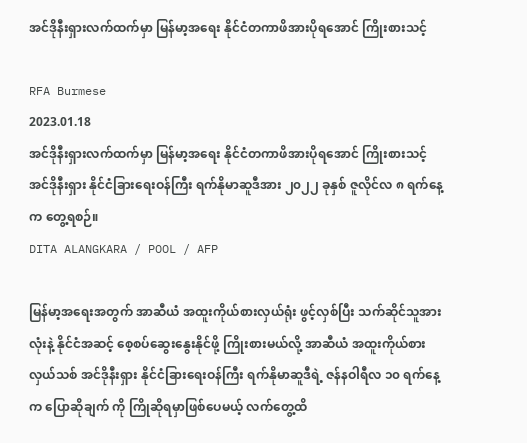အင်ဒိုနီးရှားလက်ထက်မှာ မြန်မာ့အရေး နိုင်ငံတကာဖိအားပိုရအောင် ကြိုးစားသင့်

RFA Burmese
2023.01.18
အင်ဒိုနီးရှားလက်ထက်မှာ မြန်မာ့အရေး နိုင်ငံတကာဖိအားပိုရအောင် ကြိုးစားသင့် အင်ဒိုနီးရှား နိုင်ငံခြားရေးဝန်ကြီး ရက်နိုမာဆူဒီအား ၂၀၂၂ ခုနှစ် ဇူလိုင်လ ၈ ရက်နေ့က တွေ့ရစဉ်။
DITA ALANGKARA / POOL / AFP

မြန်မာ့အရေးအတွက် အာဆီယံ အထူးကိုယ်စားလှယ်ရုံး ဖွင့်လှစ်ပြီး သက်ဆိုင်သူအားလုံးနဲ့ နိုင်ငံအဆင့် စေ့စပ်ဆွေးနွေးနိုင်ဖို့ ကြိုးစားမယ်လို့ အာဆီယံ အထူးကိုယ်စားလှယ်သစ် အင်ဒိုနီးရှား နိုင်ငံခြားရေးဝန်ကြီး ရက်နိုမာဆူဒီရဲ့ ဇန်နဝါရီလ ၁၀ ရက်နေ့က ပြောဆိုချက် ကို ကြိုဆိုရမှာဖြစ်ပေမယ့် လက်တွေ့ထိ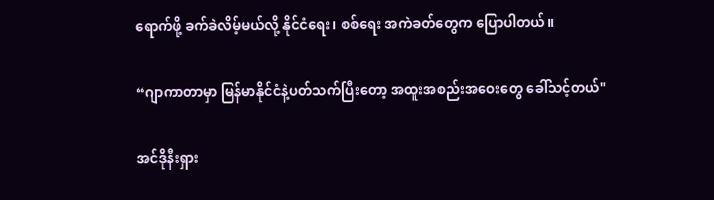ရောက်ဖို့ ခက်ခဲလိမ့်မယ်လို့ နိုင်ငံရေး၊ စစ်ရေး အကဲခတ်တွေက ပြောပါတယ်။

“ဂျာကာတာမှာ မြန်မာနိုင်ငံနဲ့ပတ်သက်ပြီးတော့ အထူးအစည်းအဝေးတွေ ခေါ်သင့်တယ်"

အင်ဒိုနီးရှား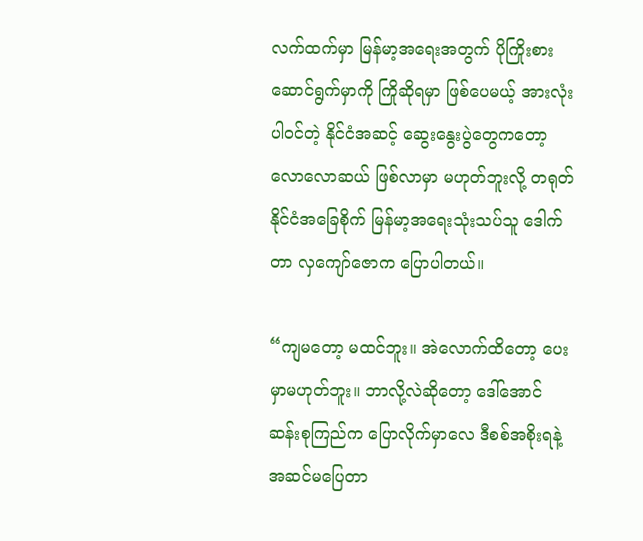လက်ထက်မှာ မြန်မာ့အရေးအတွက် ပိုကြိုးစားဆောင်ရွက်မှာကို ကြိုဆိုရမှာ ဖြစ်ပေမယ့် အားလုံးပါဝင်တဲ့ နိုင်ငံအဆင့် ဆွေးနွေးပွဲတွေကတော့ လောလောဆယ် ဖြစ်လာမှာ မဟုတ်ဘူးလို့ တရုတ်နိုင်ငံအခြေစိုက် မြန်မာ့အရေးသုံးသပ်သူ ဒေါက်တာ လှကျော်ဇောက ပြောပါတယ်။

“ကျမတော့ မထင်ဘူး။ အဲလောက်ထိတော့ ပေးမှာမဟုတ်ဘူး။ ဘာလို့လဲဆိုတော့ ဒေါ်အောင်ဆန်းစုကြည်က ပြောလိုက်မှာလေ ဒီစစ်အစိုးရနဲ့ အဆင်မပြေတာ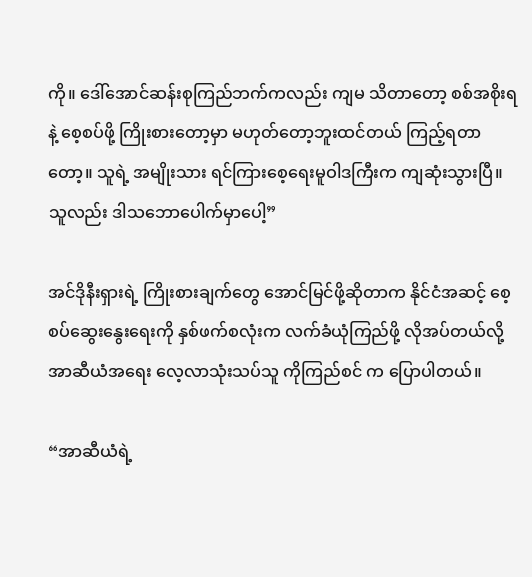ကို။ ဒေါ်အောင်ဆန်းစုကြည်ဘက်ကလည်း ကျမ သိတာတော့ စစ်အစိုးရနဲ့ စေ့စပ်ဖို့ ကြိုးစားတော့မှာ မဟုတ်တော့ဘူးထင်တယ် ကြည့်ရတာတော့။ သူရဲ့ အမျိုးသား ရင်ကြားစေ့ရေးမူဝါဒကြီးက ကျဆုံးသွားပြီ။ သူလည်း ဒါသဘောပေါက်မှာပေါ့”

အင်ဒိုနီးရှားရဲ့ ကြိုးစားချက်တွေ အောင်မြင်ဖို့ဆိုတာက နိုင်ငံအဆင့် စေ့စပ်ဆွေးနွေးရေးကို နှစ်ဖက်စလုံးက လက်ခံယုံကြည်ဖို့ လိုအပ်တယ်လို့ အာဆီယံအရေး လေ့လာသုံးသပ်သူ ကိုကြည်စင် က ပြောပါတယ်။

“အာဆီယံရဲ့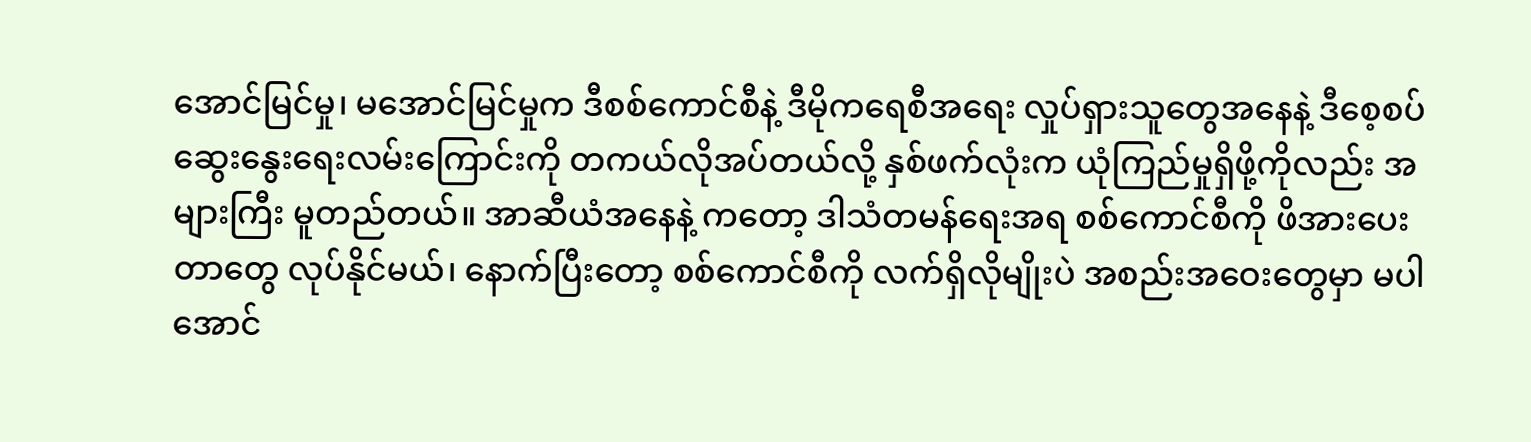အောင်မြင်မှု၊ မအောင်မြင်မှုက ဒီစစ်ကောင်စီနဲ့ ဒီမိုကရေစီအရေး လှုပ်ရှားသူတွေအနေနဲ့ ဒီစေ့စပ်ဆွေးနွေးရေးလမ်းကြောင်းကို တကယ်လိုအပ်တယ်လို့ နှစ်ဖက်လုံးက ယုံကြည်မှုရှိဖို့ကိုလည်း အများကြီး မူတည်တယ်။ အာဆီယံအနေနဲ့ ကတော့ ဒါသံတမန်ရေးအရ စစ်ကောင်စီကို ဖိအားပေးတာတွေ လုပ်နိုင်မယ်၊ နောက်ပြီးတော့ စစ်ကောင်စီကို လက်ရှိလိုမျိုးပဲ အစည်းအဝေးတွေမှာ မပါအောင်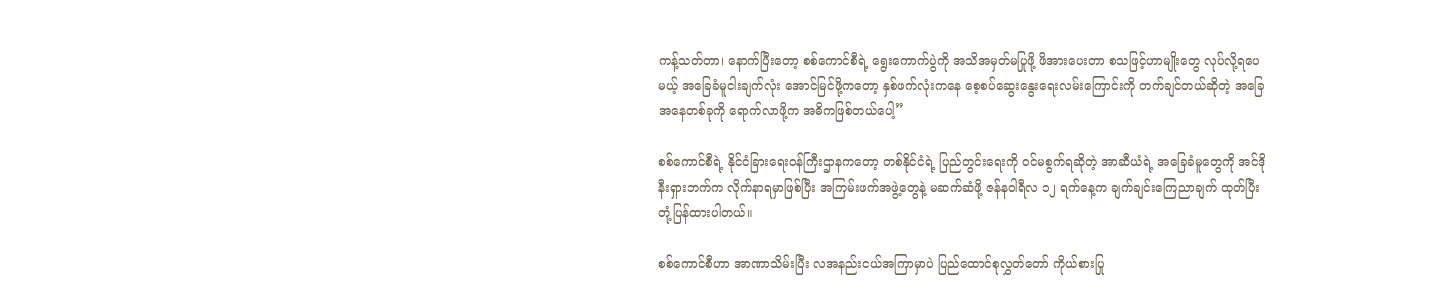ကန့်သတ်တာ၊ နောက်ပြီးတော့ စစ်ကောင်စီရဲ့ ရွေးကောက်ပွဲကို အသိအမှတ်မပြုဖို့ ဖိအားပေးတာ စသဖြင့်ဟာမျိုးတွေ လုပ်လို့ရပေမယ့် အခြေခံမူငါးချက်လုံး အောင်မြင်ဖို့ကတော့ နှစ်ဖက်လုံးကနေ စေ့စပ်ဆွေးနွေးရေးလမ်းကြောင်းကို တက်ချင်တယ်ဆိုတဲ့ အခြေအနေတစ်ခုကို ရောက်လာဖို့က အဓိကဖြစ်တယ်ပေါ့”

စစ်ကောင်စီရဲ့ နိုင်ငံခြားရေးဝန်ကြီးဌာနကတော့ တစ်နိုင်ငံရဲ့ ပြည်တွင်းရေးကို ဝင်မစွက်ရဆိုတဲ့ အာဆီယံရဲ့ အ‌‌ခြေခံမူတွေကို အင်ဒိုနီးရှားဘက်က လိုက်နာရမှာဖြစ်ပြီး အကြမ်းဖက်အဖွဲ့တွေနဲ့ မဆက်ဆံဖို့ ဇန်နဝါရီလ ၁၂ ရက်နေ့က ချက်ချင်းကြေညာချက် ထုတ်ပြီး တုံ့ပြန်ထားပါတယ်။

စစ်ကောင်စီဟာ အာဏာသိမ်းပြီး လအနည်းငယ်အကြာမှာပဲ ပြည်ထောင်စုလွှတ်တော် ကိုယ်စားပြု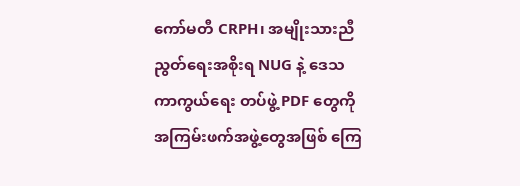ကော်မတီ CRPH၊ အမျိုးသားညီညွတ်ရေးအစိုးရ NUG နဲ့ ဒေသကာကွယ်ရေး တပ်ဖွဲ့ PDF တွေကို အကြမ်းဖက်အဖွဲ့တွေအဖြစ် ကြေ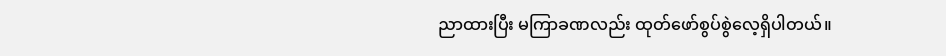ညာထားပြီး မကြာခဏလည်း ထုတ်ဖော်စွပ်စွဲလေ့ရှိပါတယ်။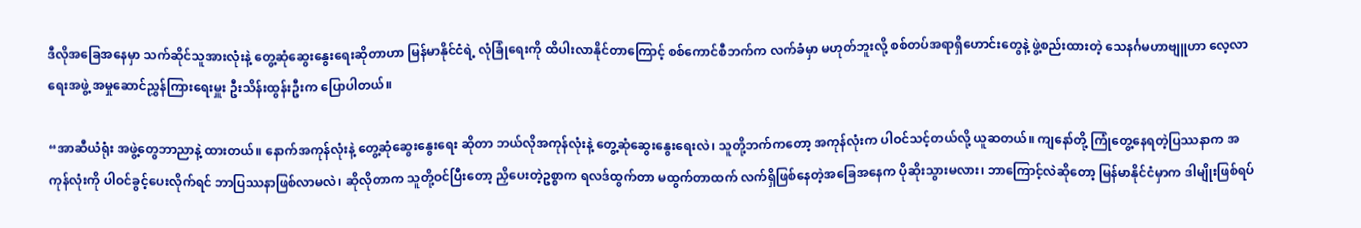ဒီလိုအခြေအနေမှာ သက်ဆိုင်သူအားလုံးနဲ့ တွေ့ဆုံဆွေးနွေးရေးဆိုတာဟာ မြန်မာနိုင်ငံရဲ့ လုံခြုံရေးကို ထိပါးလာနိုင်တာကြောင့် စစ်ကောင်စီဘက်က လက်ခံမှာ မဟုတ်ဘူးလို့ စစ်တပ်အရာရှိဟောင်းတွေနဲ့ ဖွဲ့စည်းထားတဲ့ သေနင်္ဂမဟာဗျူဟာ လေ့လာရေးအဖွဲ့ အမှုဆောင်ညွှန်ကြားရေးမှူး ဦးသိန်းထွန်းဦးက ပြောပါတယ်။

“အာဆီယံရုံး အဖွဲ့တွေဘာညာနဲ့ ထားတယ်။ နောက်အကုန်လုံးနဲ့ တွေ့ဆုံဆွေးနွေးရေး ဆိုတာ ဘယ်လိုအကုန်လုံးနဲ့ တွေ့ဆုံဆွေးနွေးရေးလဲ၊ သူတို့ဘက်ကတော့ အကုန်လုံးက ပါဝင်သင့်တယ်လို့ ယူဆတယ်။ ကျနော်တို့ ကြုံတွေ့နေရတဲ့ပြဿနာက အကုန်လုံးကို ပါဝင်ခွင့်ပေးလိုက်ရင် ဘာပြဿနာဖြစ်လာမလဲ၊ ဆိုလိုတာက သူတို့ဝင်ပြီးတော့ ညှိပေးတဲ့ဥစ္စာက ရလဒ်ထွက်တာ မထွက်တာထက် လက်ရှိဖြစ်နေတဲ့အခြေအနေက ပိုဆိုးသွားမလား၊ ဘာကြောင့်လဲဆိုတော့ မြန်မာနိုင်ငံမှာက ဒါမျိုးဖြစ်ရပ်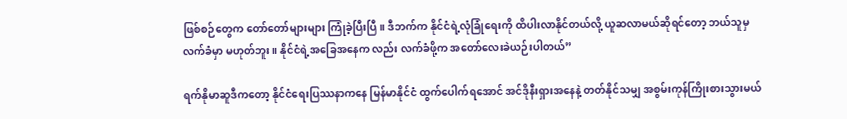ဖြစ်စဉ်တွေက တော်တော်များများ ကြုံခဲ့ပြီးပြီ။ ဒီဘက်က နိုင်ငံရဲ့လုံခြုံရေးကို ထိပါးလာနိုင်တယ်လို့ ယူဆလာမယ်ဆိုရင်တော့ ဘယ်သူမှ လက်ခံမှာ မဟုတ်ဘူး။ နိုင်ငံရဲ့အခြေအနေက လည်း လက်ခံဖို့က အတော်လေးခဲယဉ်းပါတယ်”

ရက်နိုမာဆူဒီကတော့ နိုင်ငံရေးပြဿနာကနေ မြန်မာနိုင်ငံ ထွက်ပေါက်ရအောင် အင်ဒိုနီးရှားအနေနဲ့ တတ်နိုင်သမျှ အစွမ်းကုန်ကြိုးစားသွားမယ်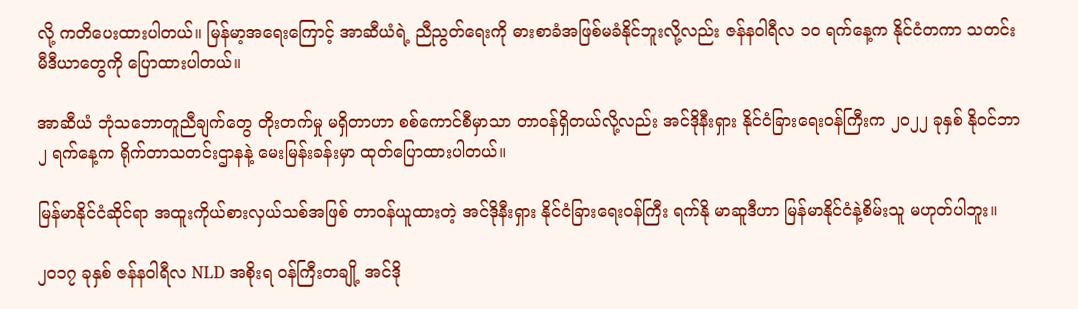လို့ ကတိပေးထားပါတယ်။ မြန်မာ့အရေးကြောင့် အာဆီယံရဲ့ ညီညွတ်ရေးကို ဓားစာခံအဖြစ်မခံနိုင်ဘူးလို့လည်း ဇန်နဝါရီလ ၁၀ ရက်နေ့က နိုင်ငံတကာ သတင်းမီဒီယာတွေကို ပြောထားပါတယ်။

အာဆီယံ ဘုံသဘောတူညီချက်တွေ တိုးတက်မှု မရှိတာဟာ စစ်ကောင်စီမှာသာ တာဝန်ရှိတယ်လို့လည်း အင်ဒိုနီးရှား နိုင်ငံခြားရေးဝန်ကြီးက ၂၀၂၂ ခုနှစ် နိုဝင်ဘာ ၂ ရက်နေ့က ရိုက်တာသတင်းဌာနနဲ့ မေးမြန်းခန်းမှာ ထုတ်ပြောထားပါတယ်။

မြန်မာနိုင်ငံဆိုင်ရာ အထူးကိုယ်စားလှယ်သစ်အဖြစ် တာဝန်ယူထားတဲ့ အင်ဒိုနီးရှား နိုင်ငံခြားရေးဝန်ကြီး ရက်နို မာဆူဒီဟာ မြန်မာနိုင်ငံနဲ့စိမ်းသူ မဟုတ်ပါဘူး။

၂၀၁၇ ခုနှစ် ဇန်နဝါရီလ NLD အစိုးရ ဝန်ကြီးတချို့ အင်ဒို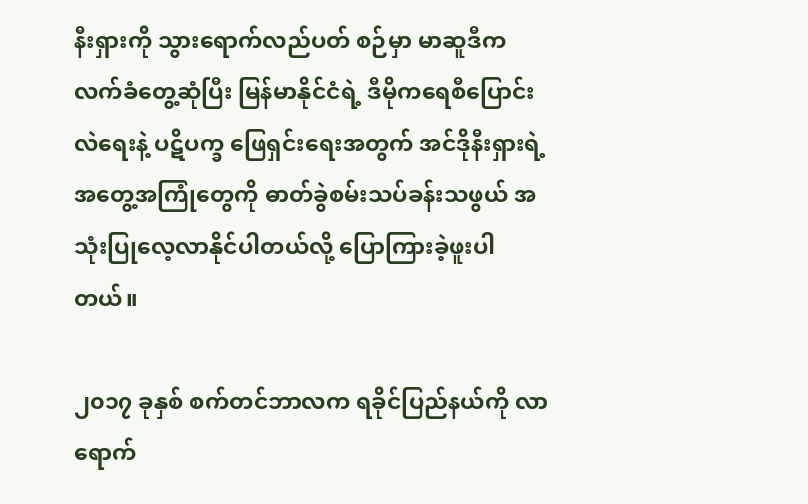နီးရှားကို သွားရောက်လည်ပတ် စဉ်မှာ မာဆူဒီက လက်ခံတွေ့ဆုံပြီး မြန်မာနိုင်ငံရဲ့ ဒီမိုကရေစီပြောင်းလဲရေးနဲ့ ပဋိပက္ခ ဖြေရှင်းရေးအတွက် အင်ဒိုနီးရှားရဲ့ အတွေ့အကြုံတွေကို ဓာတ်ခွဲစမ်းသပ်ခန်းသဖွယ် အသုံးပြုလေ့လာနိုင်ပါတယ်လို့ ပြောကြားခဲ့ဖူးပါတယ်။

၂၀၁၇ ခုနှစ် စက်တင်ဘာလက ရခိုင်ပြည်နယ်ကို လာရောက်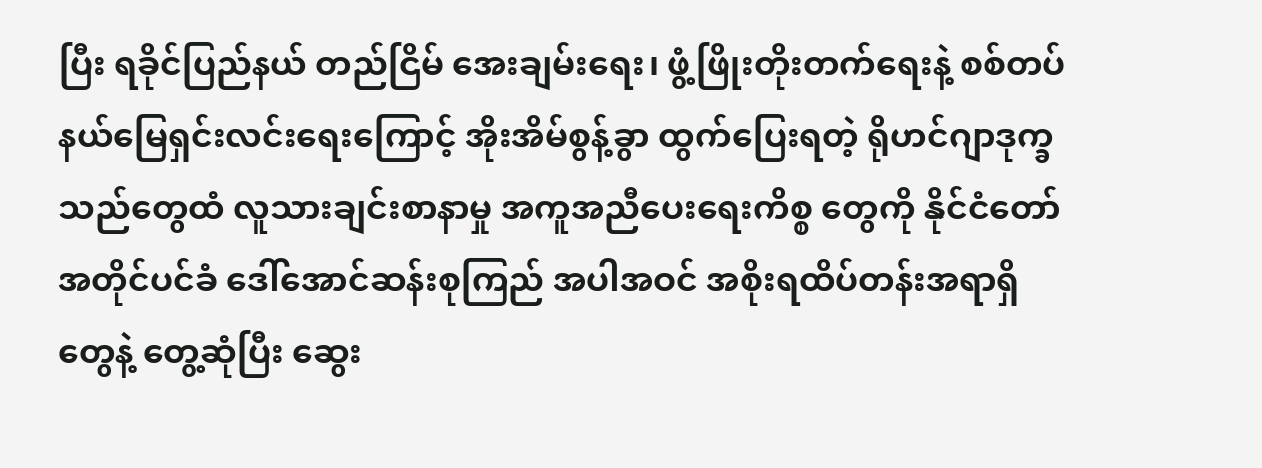ပြီး ရခိုင်ပြည်နယ် တည်ငြိမ် အေးချမ်းရေး၊ ဖွံ့ဖြိုးတိုးတက်ရေးနဲ့ စစ်တပ်နယ်မြေရှင်းလင်းရေးကြောင့် အိုးအိမ်စွန့်ခွာ ထွက်ပြေးရတဲ့ ရိုဟင်ဂျာဒုက္ခသည်တွေထံ လူသားချင်းစာနာမှု အကူအညီပေးရေးကိစ္စ တွေကို နိုင်ငံတော်အတိုင်ပင်ခံ ဒေါ်အောင်ဆန်းစုကြည် အပါအဝင် အစိုးရထိပ်တန်းအရာရှိ တွေနဲ့ တွေ့ဆုံပြီး ဆွေး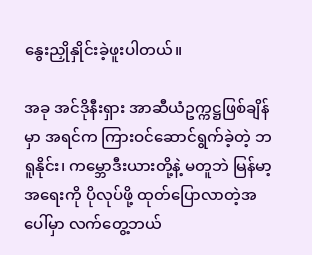နွေးညှိုနှိုင်းခဲ့ဖူးပါတယ်။

အခု အင်ဒိုနီးရှား အာဆီယံဥက္ကဋ္ဌဖြစ်ချိန်မှာ အရင်က ကြားဝင်ဆောင်ရွက်ခဲ့တဲ့ ဘရူနိုင်း၊ ကမ္ဘောဒီးယားတို့နဲ့ မတူဘဲ မြန်မာ့အရေးကို ပိုလုပ်ဖို့ ထုတ်ပြောလာတဲ့အပေါ်မှာ လက်တွေ့ဘယ်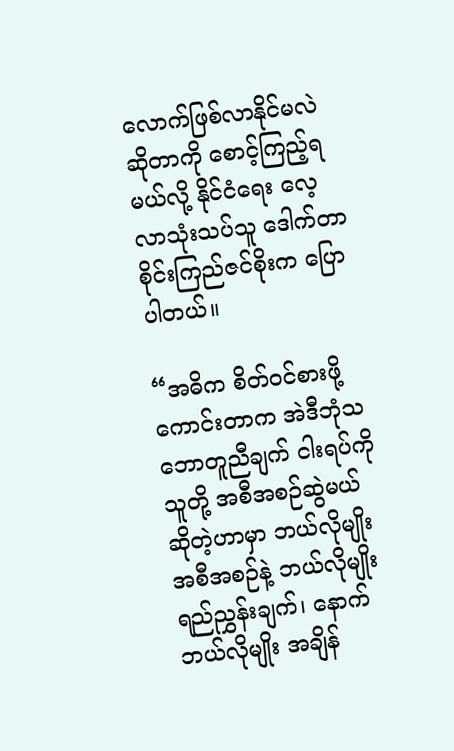လောက်ဖြစ်လာနိုင်မလဲဆိုတာကို စောင့်ကြည့်ရမယ်လို့ နိုင်ငံရေး လေ့လာသုံးသပ်သူ ဒေါက်တာ စိုင်းကြည်ဇင်စိုးက ပြောပါတယ်။

“အဓိက စိတ်ဝင်စားဖို့ကောင်းတာက အဲဒီဘုံသဘောတူညီချက် ငါးရပ်ကို သူတို့ အစီအစဉ်ဆွဲမယ်ဆိုတဲ့ဟာမှာ ဘယ်လိုမျိုးအစီအစဉ်နဲ့ ဘယ်လိုမျိုး ရည်ညွှန်းချက်၊ နောက်ဘယ်လိုမျိုး အချိန်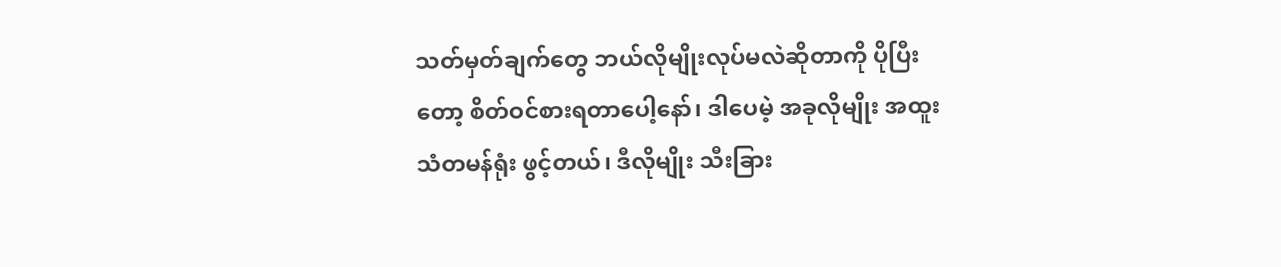သတ်မှတ်ချက်တွေ ဘယ်လိုမျိုးလုပ်မလဲဆိုတာကို ပိုပြီးတော့ စိတ်ဝင်စားရတာပေါ့နော်၊ ဒါပေမဲ့ အခုလိုမျိုး အထူးသံတမန်ရုံး ဖွင့်တယ်၊ ဒီလိုမျိုး သီးခြား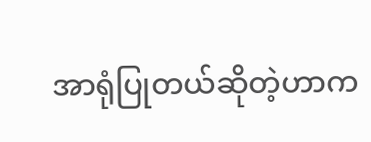အာရုံပြုတယ်ဆိုတဲ့ဟာက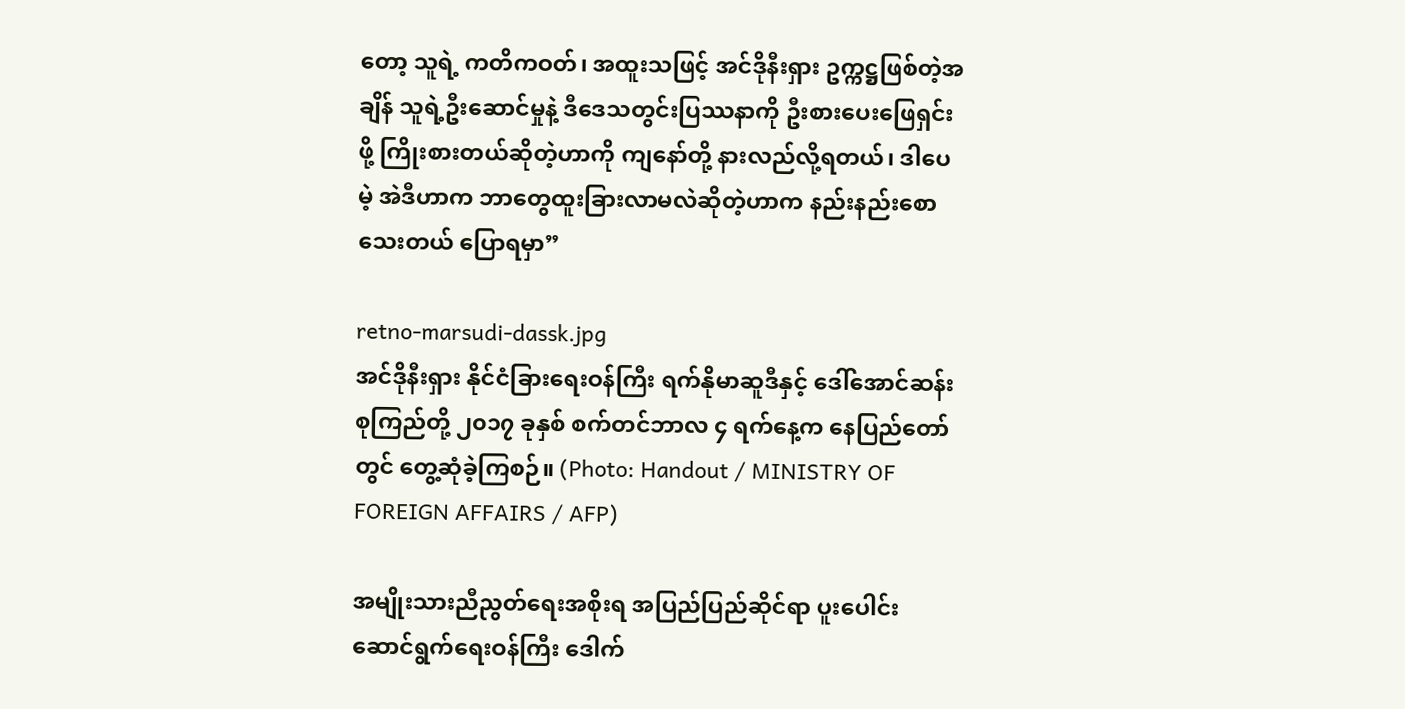တော့ သူရဲ့ ကတိကဝတ်၊ အထူးသဖြင့် အင်ဒိုနီးရှား ဥက္ကဋ္ဌဖြစ်တဲ့အချိန် သူရဲ့ဦးဆောင်မှုနဲ့ ဒီဒေသတွင်းပြဿနာကို ဦးစားပေးဖြေရှင်းဖို့ ကြိုးစားတယ်ဆိုတဲ့ဟာကို ကျနော်တို့ နားလည်လို့ရတယ်၊ ဒါပေမဲ့ အဲဒီဟာက ဘာတွေထူးခြားလာမလဲဆိုတဲ့ဟာက နည်းနည်းစောသေးတယ် ပြောရမှာ”

retno-marsudi-dassk.jpg
အင်ဒိုနီးရှား နိုင်ငံခြားရေးဝန်ကြီး ရက်နိုမာဆူဒီနှင့် ဒေါ်အောင်ဆန်းစုကြည်တို့ ၂၀၁၇ ခုနှစ် စက်တင်ဘာလ ၄ ရက်နေ့က နေပြည်တော်တွင် တွေ့ဆုံခဲ့ကြစဉ်။ (Photo: Handout / MINISTRY OF FOREIGN AFFAIRS / AFP)

အမျိုးသားညီညွတ်‌ရေးအစိုးရ အပြည်ပြည်ဆိုင်ရာ ပူးပေါင်းဆောင်ရွက်ရေးဝန်ကြီး ဒေါက်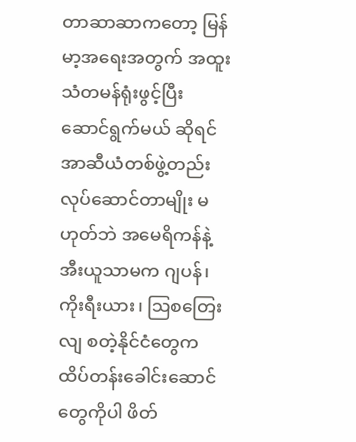တာဆာဆာကတော့ မြန်မာ့အရေးအတွက် အထူးသံတမန်ရုံးဖွင့်ပြီး ဆောင်ရွက်မယ် ဆိုရင် အာဆီယံတစ်ဖွဲ့တည်း လုပ်ဆောင်တာမျိုး မဟုတ်ဘဲ အမေရိကန်နဲ့ အီးယူသာမက ဂျပန်၊ ကိုးရီးယား၊ ဩစတြေးလျ စတဲ့နိုင်ငံတွေက ထိပ်တန်းခေါင်းဆောင်တွေကိုပါ ဖိတ်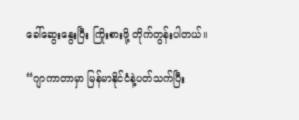ခေါ်ဆွေးနွေးပြီး ကြိုးစားဖို့ တိုက်တွန်းပါတယ်။

“ဂျာကာတာမှာ မြန်မာနိုင်ငံနဲ့ပတ်သက်ပြီး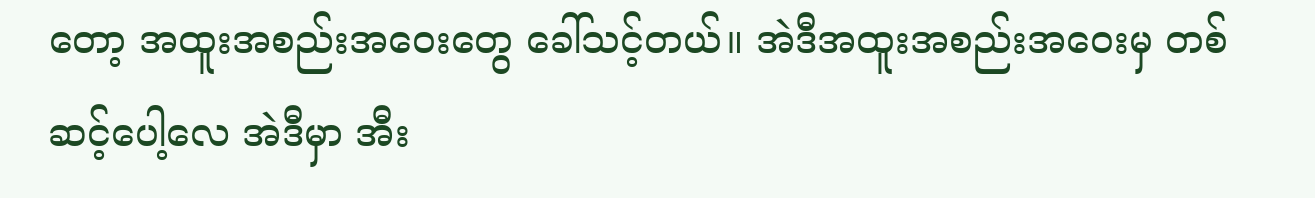တော့ အထူးအစည်းအဝေးတွေ ခေါ်သင့်တယ်။ အဲဒီအထူးအစည်းအဝေးမှ တစ်ဆင့်ပေါ့လေ အဲဒီမှာ အီး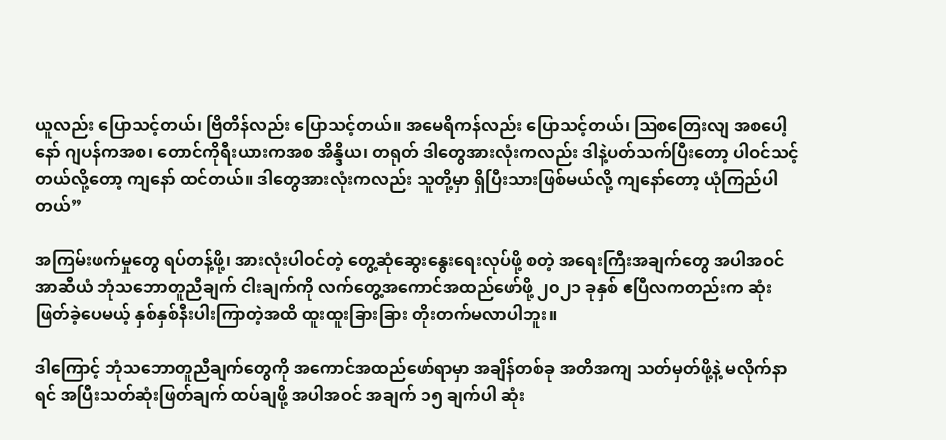ယူလည်း ပြောသင့်တယ်၊ ဗြိတိန်လည်း ပြောသင့်တယ်။ အမေရိကန်လည်း ပြောသင့်တယ်၊ ဩစတြေးလျ အစပေါ့နော် ဂျပန်ကအစ၊ တောင်ကိုရီးယားကအစ အိန္ဒိယ၊ တရုတ် ဒါတွေအားလုံးကလည်း ဒါနဲ့ပတ်သက်ပြီးတော့ ပါဝင်သင့်တယ်လို့တော့ ကျနော် ထင်တယ်။ ဒါတွေအားလုံးကလည်း သူတို့မှာ ရှိပြီးသားဖြစ်မယ်လို့ ကျနော်တော့ ယုံကြည်ပါတယ်”

အကြမ်းဖက်မှုတွေ ရပ်တန့်ဖို့၊ အားလုံးပါဝင်တဲ့ တွေ့ဆုံဆွေးနွေးရေးလုပ်ဖို့ စတဲ့ အရေးကြီးအချက်တွေ အပါအဝင် အာဆီယံ ဘုံသဘောတူညီချက် ငါးချက်ကို လက်တွေ့အကောင်အထည်ဖော်ဖို့ ၂၀၂၁ ခုနှစ် ဧပြီလကတည်းက ဆုံးဖြတ်ခဲ့ပေမယ့် နှစ်နှစ်နီးပါးကြာတဲ့အထိ ထူးထူးခြားခြား တိုးတက်မလာပါဘူး။

ဒါကြောင့် ဘုံသဘောတူညီချက်တွေကို အကောင်အထည်ဖော်ရာမှာ အချိန်တစ်ခု အတိအကျ သတ်မှတ်ဖို့နဲ့ မလိုက်နာရင် အပြီးသတ်ဆုံးဖြတ်ချက် ထပ်ချဖို့ အပါအဝင် အချက် ၁၅ ချက်ပါ ဆုံး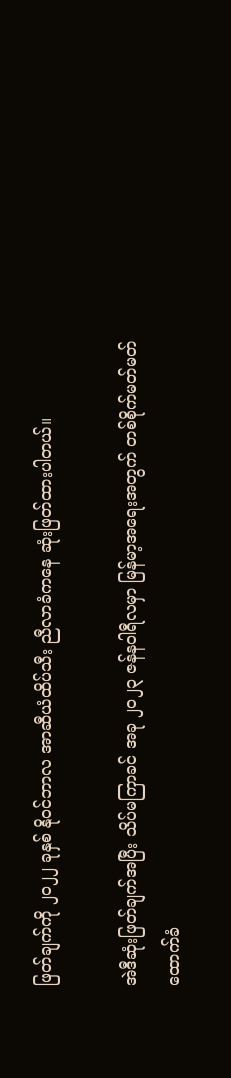ဖြတ်ချက်ကို ၂၀၂၂ ခုနှစ် နိုဝင်ဘာလ အာဆီယံထိပ်သီး ညီလာခံကနေ ဆုံးဖြတ်ထားပါတယ်။

အဲဒီဆုံးဖြတ်ချက်အပြီး သိပ်မကြာခင် အခု ၂၀၂၃ ဇန်နဝါရီလမှာ မြန်မာ့အရေးအတွက် တစ်စိုက်မတ်မတ် ထောက်ခံ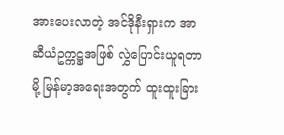အားပေးလာတဲ့ အင်ဒိုနီးရှားက အာဆီယံဥက္ကဋ္ဌအဖြစ် လွှဲပြောင်းယူရတာမို့ မြန်မာ့အရေးအတွက် ထူးထူးခြား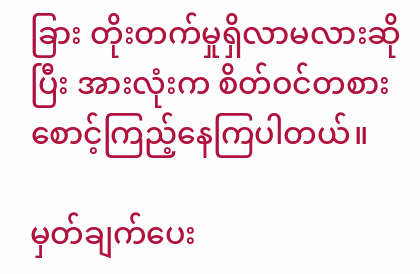ခြား တိုးတက်မှုရှိလာမလားဆိုပြီး အားလုံးက စိတ်ဝင်တစား စောင့်ကြည့်နေကြပါတယ်။

မှတ်ချက်ပေး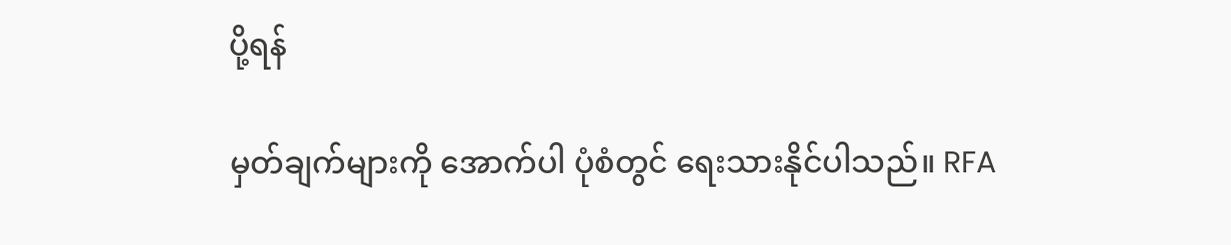ပို့ရန်

မှတ်ချက်များကို အောက်ပါ ပုံစံတွင် ရေးသားနိုင်ပါသည်။ RFA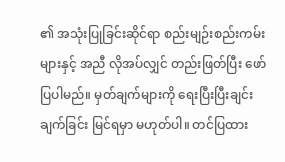၏ အသုံးပြုခြင်းဆိုင်ရာ စည်းမျဉ်းစည်းကမ်းများနှင့် အညီ လိုအပ်လျှင် တည်းဖြတ်ပြီး ဖော်ပြပါမည်။ မှတ်ချက်များကို ရေးပြီးပြီးချင်း ချက်ခြင်း မြင်ရမှာ မဟုတ်ပါ။ တင်ပြထား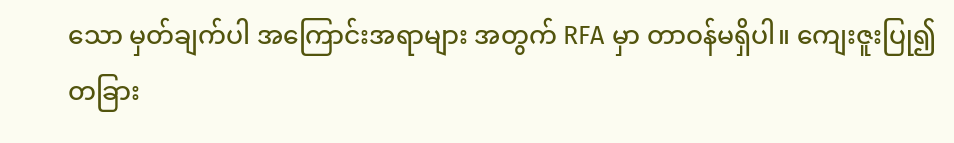သော မှတ်ချက်ပါ အကြောင်းအရာများ အတွက် RFA မှာ တာဝန်မရှိပါ။ ကျေးဇူးပြု၍ တခြား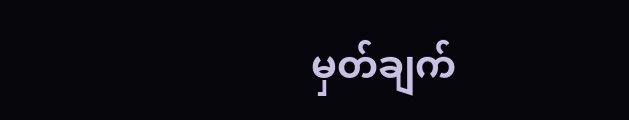မှတ်ချက်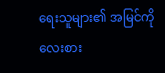ရေးသူများ၏ အမြင်ကို လေးစား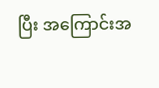ပြီး အကြောင်းအ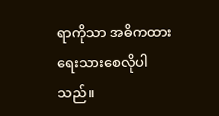ရာကိုသာ အဓိကထား ရေးသားစေလိုပါသည်။